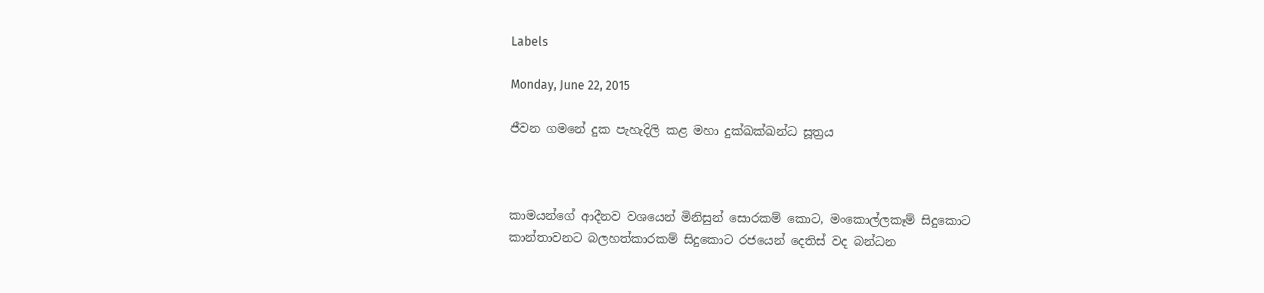Labels

Monday, June 22, 2015

ජීවන ගමනේ දුක පැහැදිලි කළ මහා දුක්ඛක්ඛන්ධ සූත්‍රය



කාමයන්ගේ ආදීනව වශයෙන් මිනිසුන් සොරකම් කොට, මංකොල්ලකෑම් සිදුකොට කාන්තාවනට බලහත්කාරකම් සිදුකොට රජයෙන් දෙතිස් වද බන්ධන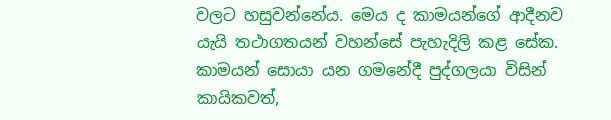වලට හසුවන්නේය. මෙය ද කාමයන්ගේ ආදීනව යැයි තථාගතයන් වහන්සේ පැහැදිලි කළ සේක. කාමයන් සොයා යන ගමනේදී පුද්ගලයා විසින් කායිකවත්,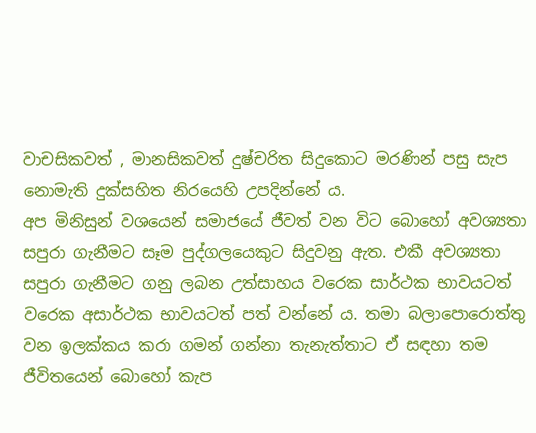වාචසිකවත් , මානසිකවත් දුෂ්චරිත සිදුකොට මරණින් පසු සැප නොමැති දුක්සහිත නිරයෙහි උපදින්නේ ය.
අප මිනිසුන් වශයෙන් සමාජයේ ජීවත් වන විට බොහෝ අවශ්‍යතා සපුරා ගැනීමට සෑම පුද්ගලයෙකුට සිදුවනු ඇත. එකී අවශ්‍යතා සපුරා ගැනීමට ගනු ලබන උත්සාහය වරෙක සාර්ථක භාවයටත් වරෙක අසාර්ථක භාවයටත් පත් වන්නේ ය. තමා බලාපොරොත්තු වන ඉලක්කය කරා ගමන් ගන්නා තැනැත්තාට ඒ සඳහා තම ජීවිතයෙන් බොහෝ කැප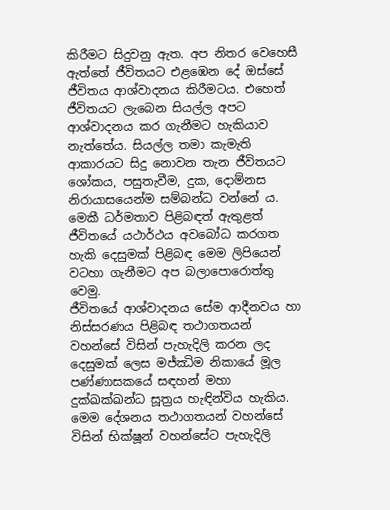කිරීමට සිදුවනු ඇත. අප නිතර වෙහෙසී ඇත්තේ ජීවිතයට එළඹෙන දේ ඔස්සේ ජීවිතය ආශ්වාදනය කිරීමටය. එහෙත් ජීවිතයට ලැබෙන සියල්ල අපට ආශ්වාදනය කර ගැනීමට හැකියාව නැත්තේය. සියල්ල තමා කැමැති ආකාරයට සිදු නොවන තැන ජීවිතයට ශෝකය, පසුතැවීම, දුක, දොම්නස නිරායාසයෙන්ම සම්බන්ධ වන්නේ ය. මෙකී ධර්මතාව පිළිබඳත් ඇතුළත් ජීවිතයේ යථාර්ථය අවබෝධ කරගත හැකි දෙසුමක් පිළිබඳ මෙම ලිපියෙන් වටහා ගැනීමට අප බලාපොරොත්තු වෙමු.
ජීවිතයේ ආශ්වාදනය සේම ආදීනවය හා නිස්සරණය පිළිබඳ තථාගතයන් වහන්සේ විසින් පැහැදිලි කරන ලද දෙසුමක් ලෙස මජ්ඣිම නිකායේ මූල පණ්ණාසකයේ සඳහන් මහා දුක්ඛක්ඛන්ධ සූත්‍රය හැඳින්විය හැකිය. මෙම දේශනය තථාගතයන් වහන්සේ විසින් භික්ෂූන් වහන්සේට පැහැදිලි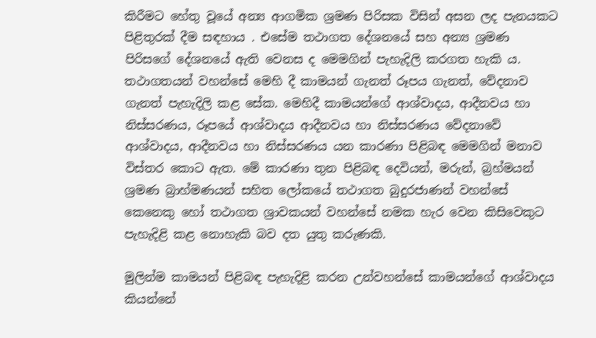කිරීමට හේතු වූයේ අන්‍ය ආගමික ශ්‍රමණ පිරිසක විසින් අසන ලද පැනයකට පිළිතුරක් දීම සඳහාය . එසේම තථාගත දේශනයේ සහ අන්‍ය ශ්‍රමණ පිරිසගේ දේශනයේ ඇති වෙනස ද මෙමගින් පැහැදිලි කරගත හැකි ය.
තථාගතයන් වහන්සේ මෙහි දී කාමයන් ගැනත් රූපය ගැනත්, වේදනාව ගැනත් පැහැදිලි කළ සේක. මෙහිදී කාමයන්ගේ ආශ්වාදය, ආදීනවය හා නිස්සරණය, රූපයේ ආශ්වාදය ආදීනවය හා නිස්සරණය වේදනාවේ ආශ්වාදය, ආදීනවය හා නිස්සරණය යන කාරණා පිළිබඳ මෙමගින් මනාව විස්තර කොට ඇත. මේ කාරණා තුන පිළිබඳ දෙවියන්, මරුන්, බ්‍රහ්මයන් ශ්‍රමණ බ්‍රාහ්මණයන් සහිත ලෝකයේ තථාගත බුදුරජාණන් වහන්සේ කෙනෙකු හෝ තථාගත ශ්‍රාවකයන් වහන්සේ නමක හැර වෙන කිසිවෙකුට පැහැදිළි කළ නොහැකි බව දත යුතු කරුණකි.

මුලින්ම කාමයන් පිළිබඳ පැහැදිළි කරන උන්වහන්සේ කාමයන්ගේ ආශ්වාදය කියන්නේ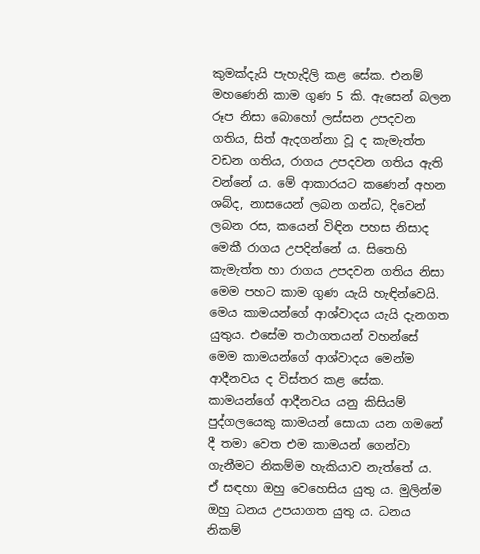කුමක්දැයි පැහැදිලි කළ සේක. එනම් මහණෙනි කාම ගුණ 5 කි. ඇසෙන් බලන රූප නිසා බොහෝ ලස්සන උපදවන ගතිය, සිත් ඇදගන්නා වූ ද කැමැත්ත වඩන ගතිය, රාගය උපදවන ගතිය ඇති වන්නේ ය. මේ ආකාරයට කණෙන් අහන ශබ්ද, නාසයෙන් ලබන ගන්ධ, දිවෙන් ලබන රස, කයෙන් විඳින පහස නිසාද මෙකී රාගය උපදින්නේ ය. සිතෙහි කැමැත්ත හා රාගය උපදවන ගතිය නිසා මෙම පහට කාම ගුණ යැයි හැඳින්වෙයි. මෙය කාමයන්ගේ ආශ්වාදය යැයි දැනගත යුතුය. එසේම තථාගතයන් වහන්සේ මෙම කාමයන්ගේ ආශ්වාදය මෙන්ම ආදීනවය ද විස්තර කළ සේක. කාමයන්ගේ ආදීනවය යනු කිසියම් පුද්ගලයෙකු කාමයන් සොයා යන ගමනේ දී තමා වෙත එම කාමයන් ගෙන්වා ගැනීමට නිකම්ම හැකියාව නැත්තේ ය. ඒ සඳහා ඔහු වෙහෙසිය යුතු ය. මුලින්ම ඔහු ධනය උපයාගත යුතු ය. ධනය නිකම්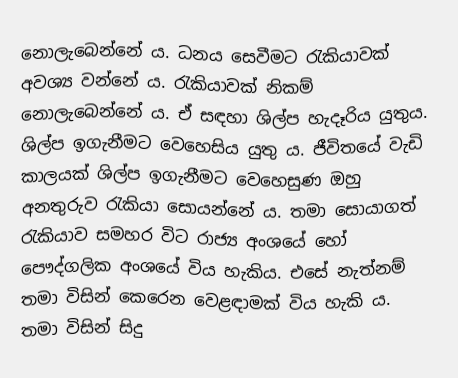නොලැබෙන්නේ ය. ධනය සෙවීමට රැකියාවක් අවශ්‍ය වන්නේ ය. රැකියාවක් නිකම් නොලැබෙන්නේ ය. ඒ සඳහා ශිල්ප හැදෑරිය යුතුය. ශිල්ප ඉගැනීමට වෙහෙසිය යුතු ය. ජීවිතයේ වැඩි කාලයක් ශිල්ප ඉගැනීමට වෙහෙසුණ ඔහු අනතුරුව රැකියා සොයන්නේ ය. තමා සොයාගත් රැකියාව සමහර විට රාජ්‍ය අංශයේ හෝ පෞද්ගලික අංශයේ විය හැකිය. එසේ නැත්නම් තමා විසින් කෙරෙන වෙළඳාමක් විය හැකි ය. තමා විසින් සිදු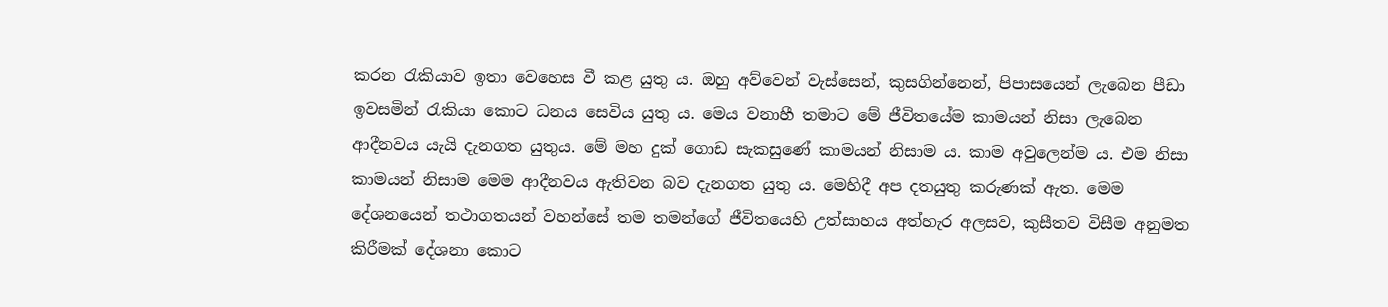කරන රැකියාව ඉතා වෙහෙස වී කළ යුතු ය. ඔහු අව්වෙන් වැස්සෙන්, කුසගින්නෙන්, පිපාසයෙන් ලැබෙන පීඩා ඉවසමින් රැකියා කොට ධනය සෙවිය යුතු ය. මෙය වනාහී තමාට මේ ජීවිතයේම කාමයන් නිසා ලැබෙන ආදීනවය යැයි දැනගත යුතුය. මේ මහ දුක් ගොඩ සැකසුණේ කාමයන් නිසාම ය. කාම අවුලෙන්ම ය. එම නිසා කාමයන් නිසාම මෙම ආදීනවය ඇතිවන බව දැනගත යුතු ය. මෙහිදී අප දතයුතු කරුණක් ඇත. මෙම දේශනයෙන් තථාගතයන් වහන්සේ තම තමන්ගේ ජීවිතයෙහි උත්සාහය අත්හැර අලසව, කුසීතව විසීම අනුමත කිරීමක් දේශනා කොට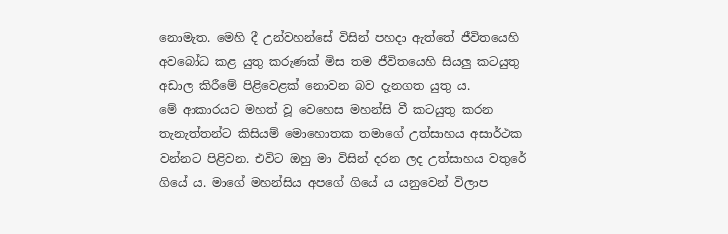නොමැත. මෙහි දී උන්වහන්සේ විසින් පහදා ඇත්තේ ජීවිතයෙහි අවබෝධ කළ යුතු කරුණක් මිස තම ජීවිතයෙහි සියලු කටයුතු අඩාල කිරීමේ පිළිවෙළක් නොවන බව දැනගත යුතු ය.
මේ ආකාරයට මහත් වූ වෙහෙස මහන්සි වී කටයුතු කරන තැනැත්තන්ට කිසියම් මොහොතක තමාගේ උත්සාහය අසාර්ථක වන්නට පිළිවන. එවිට ඔහු මා විසින් දරන ලද උත්සාහය වතුරේ ගියේ ය. මාගේ මහන්සිය අපගේ ගියේ ය යනුවෙන් විලාප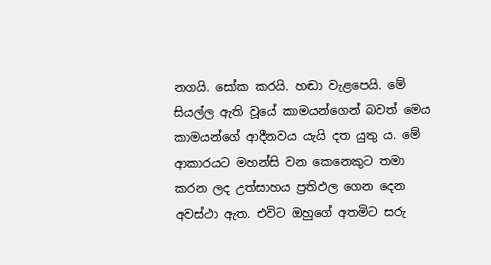නගයි. සෝක කරයි. හඬා වැළපෙයි. මේ සියල්ල ඇති වූයේ කාමයන්ගෙන් බවත් මෙය කාමයන්ගේ ආදීනවය යැයි දත යුතු ය. මේ ආකාරයට මහන්සි වන කෙනෙකුට තමා කරන ලද උත්සාහය ප්‍රතිඵල ගෙන දෙන අවස්ථා ඇත. එවිට ඔහුගේ අතමිට සරු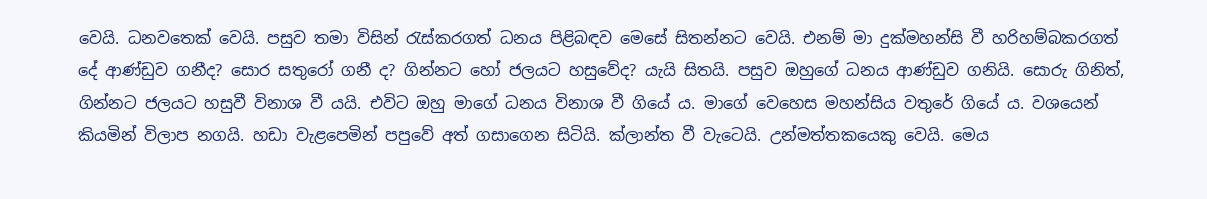වෙයි. ධනවතෙක් වෙයි. පසුව තමා විසින් රැස්කරගත් ධනය පිළිබඳව මෙසේ සිතන්නට වෙයි. එනම් මා දුක්මහන්සි වී හරිහම්බකරගත් දේ ආණ්ඩුව ගනීද? සොර සතුරෝ ගනී ද? ගින්නට හෝ ජලයට හසුවේද? යැයි සිතයි. පසුව ඔහුගේ ධනය ආණ්ඩුව ගනියි. සොරු ගිනිත්, ගින්නට ජලයට හසුවී විනාශ වී යයි. එවිට ඔහු මාගේ ධනය විනාශ වී ගියේ ය. මාගේ වෙහෙස මහන්සිය වතුරේ ගියේ ය. වශයෙන් කියමින් විලාප නගයි. හඩා වැළපෙමින් පපුවේ අත් ගසාගෙන සිටියි. ක්ලාන්ත වී වැටෙයි. උන්මත්තකයෙකු වෙයි. මෙය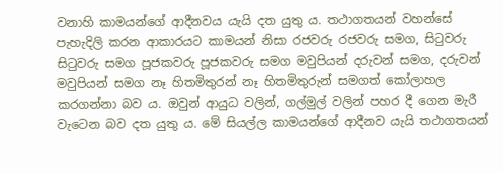වනාහි කාමයන්ගේ ආදීනවය යැයි දත යුතු ය. තථාගතයන් වහන්සේ පැහැදිලි කරන ආකාරයට කාමයන් නිසා රජවරු රජවරු සමග, සිටුවරු සිටුවරු සමග පූජකවරු පූජකවරු සමග මවුපියන් දරුවන් සමග, දරුවන් මවුපියන් සමග නෑ හිතමිතුරන් නෑ හිතමිතුරුන් සමගත් කෝලාහල කරගන්නා බව ය. ඔවුන් ආයුධ වලින්, ගල්මුල් වලින් පහර දී ගෙන මැරී වැටෙන බව දත යුතු ය. මේ සියල්ල කාමයන්ගේ ආදීනව යැයි තථාගතයන්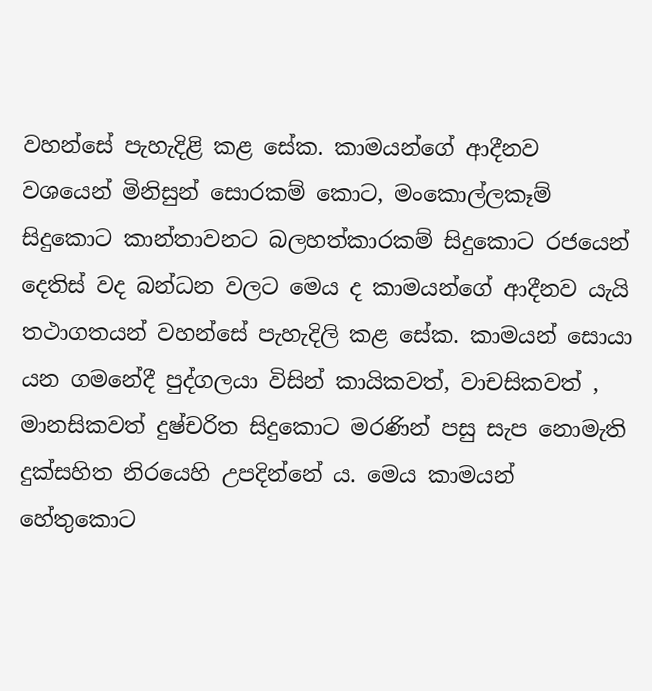වහන්සේ පැහැදිළි කළ සේක. කාමයන්ගේ ආදීනව වශයෙන් මිනිසුන් සොරකම් කොට, මංකොල්ලකෑම් සිදුකොට කාන්තාවනට බලහත්කාරකම් සිදුකොට රජයෙන් දෙතිස් වද බන්ධන වලට මෙය ද කාමයන්ගේ ආදීනව යැයි තථාගතයන් වහන්සේ පැහැදිලි කළ සේක. කාමයන් සොයා යන ගමනේදී පුද්ගලයා විසින් කායිකවත්, වාචසිකවත් , මානසිකවත් දුෂ්චරිත සිදුකොට මරණින් පසු සැප නොමැති දුක්සහිත නිරයෙහි උපදින්නේ ය. මෙය කාමයන් හේතුකොට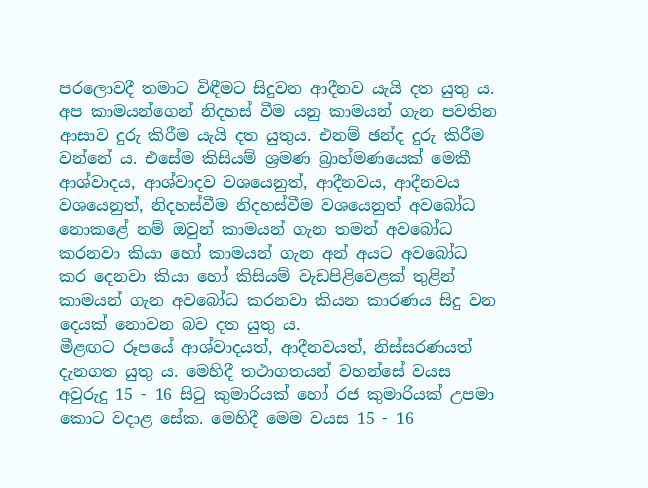පරලොවදී තමාට විඳීමට සිදුවන ආදීනව යැයි දත යුතු ය. අප කාමයන්ගෙන් නිදහස් වීම යනු කාමයන් ගැන පවතින ආසාව දුරු කිරීම යැයි දත යුතුය. එනම් ඡන්ද දුරු කිරීම වන්නේ ය. එසේම කිසියම් ශ්‍රමණ බ්‍රාහ්මණයෙක් මෙකී ආශ්වාදය, ආශ්වාදව වශයෙනුත්, ආදීනවය, ආදීනවය වශයෙනුත්, නිදහස්වීම නිදහස්වීම වශයෙනුත් අවබෝධ නොකළේ නම් ඔවුන් කාමයන් ගැන තමන් අවබෝධ කරනවා කියා හෝ කාමයන් ගැන අන් අයට අවබෝධ කර දෙනවා කියා හෝ කිසියම් වැඩපිළිවෙළක් තුළින් කාමයන් ගැන අවබෝධ කරනවා කියන කාරණය සිදු වන දෙයක් නොවන බව දත යුතු ය.
මීළඟට රූපයේ ආශ්වාදයත්, ආදීනවයත්, නිස්සරණයත් දැනගත යුතු ය. මෙහිදී තථාගතයන් වහන්සේ වයස අවුරුදු 15 - 16 සිටු කුමාරියක් හෝ රජ කුමාරියක් උපමා කොට වදාළ සේක. මෙහිදී මෙම වයස 15 - 16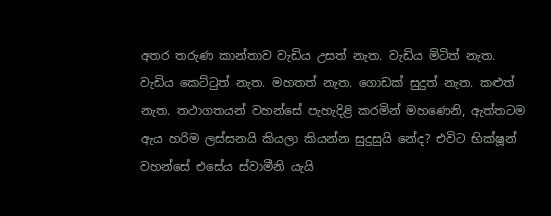අතර තරුණ කාන්තාව වැඩිය උසත් නැත. වැඩිය මිටිත් නැත. වැඩිය කෙට්ටුත් නැත. මහතත් නැත. ගොඩක් සුදුත් නැත. කළුත් නැත. තථාගතයන් වහන්සේ පැහැදිළි කරමින් මහණෙනි, ඇත්තටම ඇය හරිම ලස්සනයි කියලා කියන්න සුදුසුයි නේද? එවිට භික්ෂූන් වහන්සේ එසේය ස්වාමීනි යැයි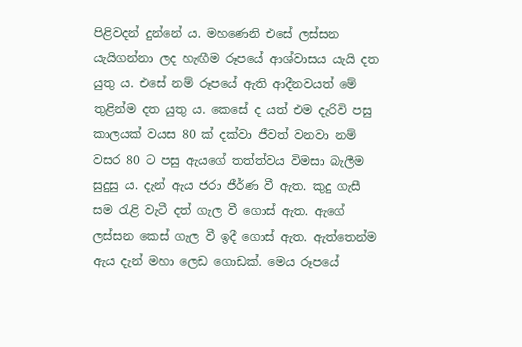පිළිවදන් දුන්නේ ය. මහණෙනි එසේ ලස්සන යැයිගන්නා ලද හැඟීම රූපයේ ආශ්වාසය යැයි දත යුතු ය. එසේ නම් රූපයේ ඇති ආදීනවයත් මේ තුළින්ම දත යුතු ය. කෙසේ ද යත් එම දැරිවි පසු කාලයක් වයස 80 ක් දක්වා ජීවත් වනවා නම් වසර 80 ට පසු ඇයගේ තත්ත්වය විමසා බැලීම සුදුසු ය. දැන් ඇය ජරා ජීර්ණ වී ඇත. කුදු ගැසී සම රැළි වැටී දත් ගැල වී ගොස් ඇත. ඇගේ ලස්සන කෙස් ගැල වී ඉදී ගොස් ඇත. ඇත්තෙන්ම ඇය දැන් මහා ලෙඩ ගොඩක්. මෙය රූපයේ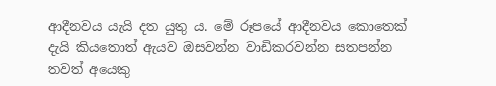ආදීනවය යැයි දත යුතු ය. මේ රූපයේ ආදීනවය කොතෙක් දැයි කියතොත් ඇයව ඔසවන්න වාඩිකරවන්න සතපන්න තවත් අයෙකු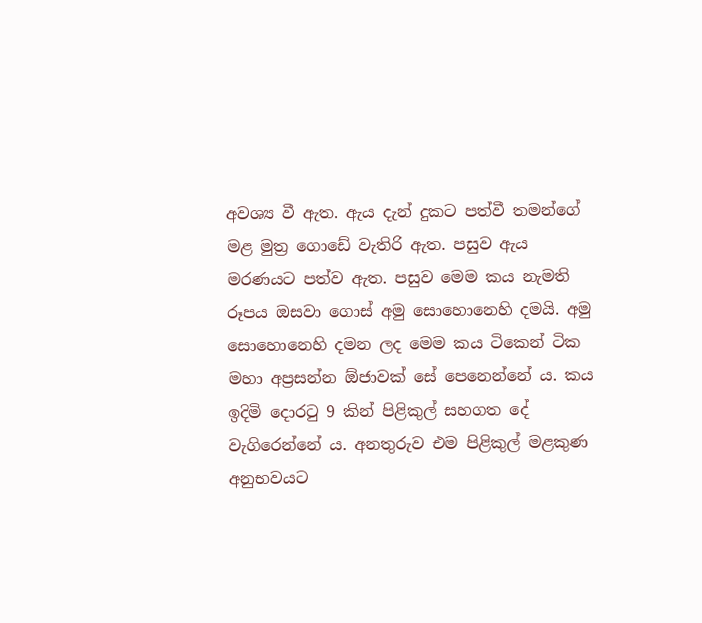අවශ්‍ය වී ඇත. ඇය දැන් දුකට පත්වී තමන්ගේ මළ මුත්‍ර ගොඩේ වැතිරි ඇත. පසුව ඇය මරණයට පත්ව ඇත. පසුව මෙම කය නැමති රූපය ඔසවා ගොස් අමු සොහොනෙහි දමයි. අමු සොහොනෙහි දමන ලද මෙම කය ටිකෙන් ටික මහා අප්‍රසන්න ඕජාවක් සේ පෙනෙන්නේ ය. කය ඉදිමි දොරටු 9 කින් පිළිකුල් සහගත දේ වැගිරෙන්නේ ය. අනතුරුව එම පිළිකුල් මළකුණ අනුභවයට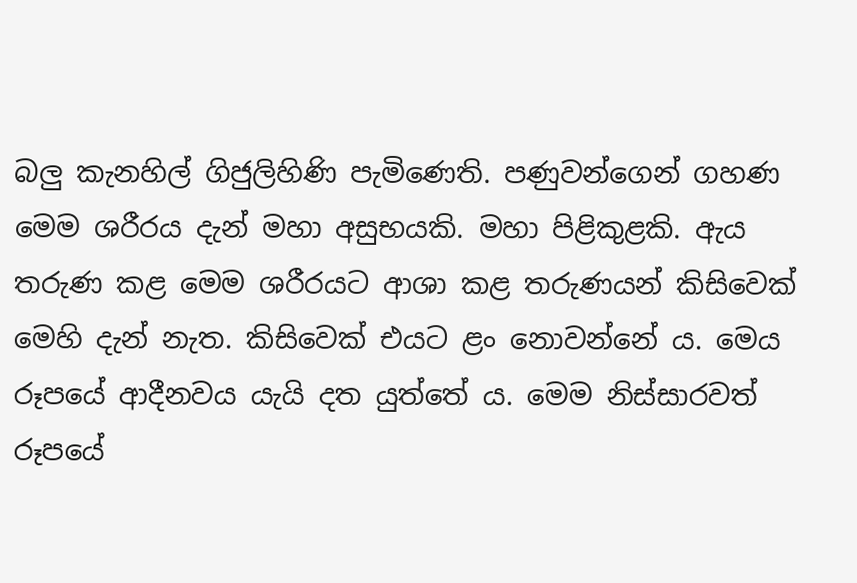බලු කැනහිල් ගිජුලිහිණි පැමිණෙති. පණුවන්ගෙන් ගහණ මෙම ශරීරය දැන් මහා අසුභයකි. මහා පිළිකුළකි. ඇය තරුණ කළ මෙම ශරීරයට ආශා කළ තරුණයන් කිසිවෙක් මෙහි දැන් නැත. කිසිවෙක් එයට ළං නොවන්නේ ය. මෙය රූපයේ ආදීනවය යැයි දත යුත්තේ ය. මෙම නිස්සාරවත් රූපයේ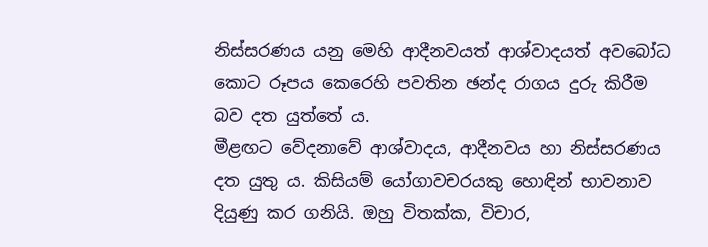නිස්සරණය යනු මෙහි ආදීනවයත් ආශ්වාදයත් අවබෝධ කොට රූපය කෙරෙහි පවතින ඡන්ද රාගය දුරු කිරීම බව දත යුත්තේ ය.
මීළඟට වේදනාවේ ආශ්වාදය, ආදීනවය හා නිස්සරණය දත යුතු ය. කිසියම් යෝගාවචරයකු හොඳින් භාවනාව දියුණු කර ගනියි. ඔහු විතක්ක, විචාර,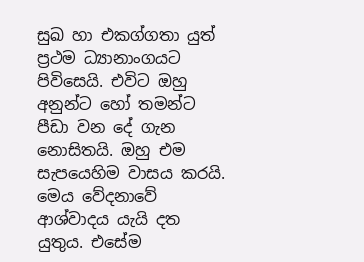සුඛ හා එකග්ගතා යුත් ප්‍රථම ධ්‍යානාංගයට පිවිසෙයි. එවිට ඔහු අනුන්ට හෝ තමන්ට පීඩා වන දේ ගැන නොසිතයි. ඔහු එම සැපයෙහිම වාසය කරයි. මෙය වේදනාවේ ආශ්වාදය යැයි දත යුතුය. එසේම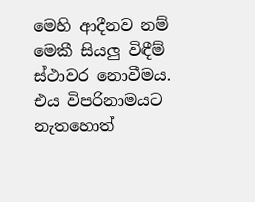මෙහි ආදීනව නම් මෙකී සියලු විඳීම් ස්ථාවර නොවීමය. එය විපරිනාමයට නැතහොත්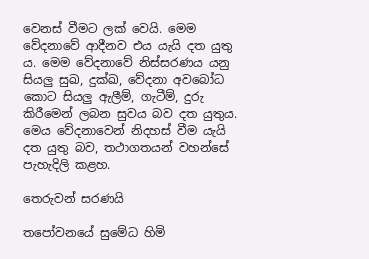වෙනස් වීමට ලක් වෙයි. මෙම වේදනාවේ ආදීනව එය යැයි දත යුතු ය. මෙම වේදනාවේ නිස්සරණය යනු සියලු සුඛ, දුක්ඛ, වේදනා අවබෝධ කොට සියලු ඇලීම්, ගැටීම්, දුරු කිරීමෙන් ලබන සුවය බව දත යුතුය. මෙය වේදනාවෙන් නිදහස් වීම යැයි දත යුතු බව, තථාගතයන් වහන්සේ පැහැදිලි කළහ.

තෙරුවන් සරණයි

තපෝවනයේ සුමේධ හිමි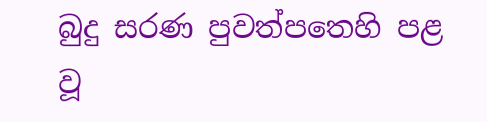බුදු සරණ පුවත්පතෙහි පළ වූ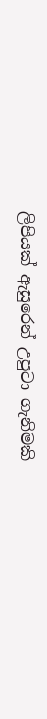ලිපියක් ඇසුරෙන් උපුටා ගැනිමකි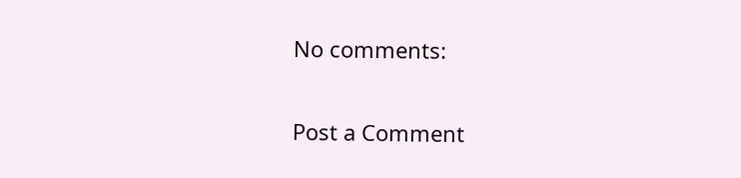No comments:

Post a Comment